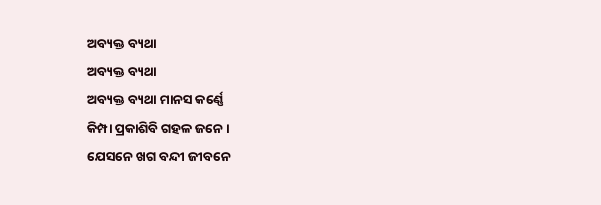ଅବ୍ୟକ୍ତ ବ୍ୟଥା
ଅବ୍ୟକ୍ତ ବ୍ୟଥା
ଅବ୍ୟକ୍ତ ବ୍ୟଥା ମାନସ କର୍ଣ୍ଣେ
କିମ୍ପା ପ୍ରକାଶିବି ଗହଳ ଜନେ ।
ଯେସନେ ଖଗ ବନ୍ଦୀ ଜୀବନେ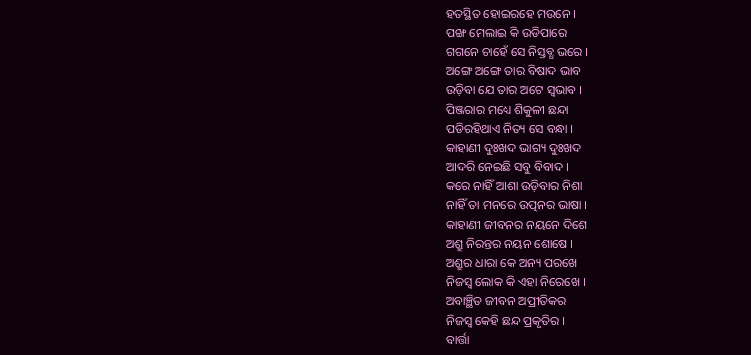ହତସ୍ଥିତ ହୋଇରହେ ମଉନେ ।
ପଙ୍ଖ ମେଲାଇ କି ଉଡିପାରେ
ଗଗନେ ଚାହେଁ ସେ ନିସ୍ତବ୍ଧ ଭରେ ।
ଅଙ୍ଗେ ଅଙ୍ଗେ ତାର ବିଷାଦ ଭାବ
ଉଡ଼ିବା ଯେ ତାର ଅଟେ ସ୍ଵଭାବ ।
ପିଞ୍ଜରାର ମଧ୍ୟେ ଶିକୁଳୀ ଛନ୍ଦା
ପଡିରହିଥାଏ ନିତ୍ୟ ସେ ବନ୍ଧା ।
କାହାଣୀ ଦୁଃଖଦ ଭାଗ୍ୟ ଦୁଃଖଦ
ଆଦରି ନେଇଛି ସବୁ ବିବାଦ ।
କରେ ନାହିଁ ଆଶା ଉଡ଼ିବାର ନିଶା
ନାହିଁ ତା ମନରେ ଉତ୍ପନର ଭାଷା ।
କାହାଣୀ ଜୀବନର ନୟନେ ଦିଶେ
ଅଶ୍ରୁ ନିରନ୍ତର ନୟନ ଶୋଷେ ।
ଅଶ୍ରୁର ଧାରା କେ ଅନ୍ୟ ପରଖେ
ନିଜସ୍ଵ ଲୋକ କି ଏହା ନିରେଖେ ।
ଅବାଞ୍ଛିତ ଜୀବନ ଅପ୍ରୀତିକର
ନିଜସ୍ଵ କେହି ଛନ୍ଦ ପ୍ରକୃତିର ।
ବାର୍ତ୍ତା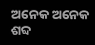ଅନେକ ଅନେକ ଶବ୍ଦ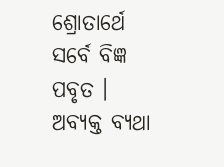ଶ୍ରୋତାର୍ଥେ ସର୍ବେ ବିଜ୍ଞ ପବୃତ ।
ଅବ୍ୟକ୍ତ ବ୍ୟଥା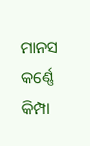ମାନସ କର୍ଣ୍ଣେ
କିମ୍ପା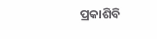ପ୍ରକାଶିବି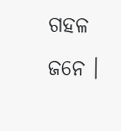ଗହଳ ଜନେ ।